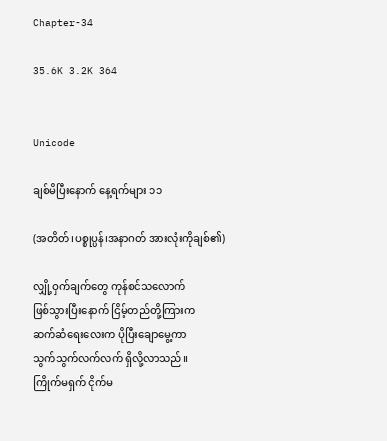Chapter-34

35.6K 3.2K 364


Unicode

ချစ်မိပြီးနောက် နေ့ရက်များ ၁၁

(အတိတ်၊ပစ္စုပ္ပန်၊အနာဂတ် အားလုံးကိုချစ်၏)

လျှို့ဝှက်ချက်တွေ ကုန်စင်သလောက်
ဖြစ်သွားပြီးနောက် ငြိမ့်တည်တို့ကြားက
ဆက်ဆံရေးလေးက ပိုပြီးချောမွေ့ကာ
သွက်သွက်လက်လက် ရှိလို့လာသည်။
ကြိုက်မရှက် ငိုက်မ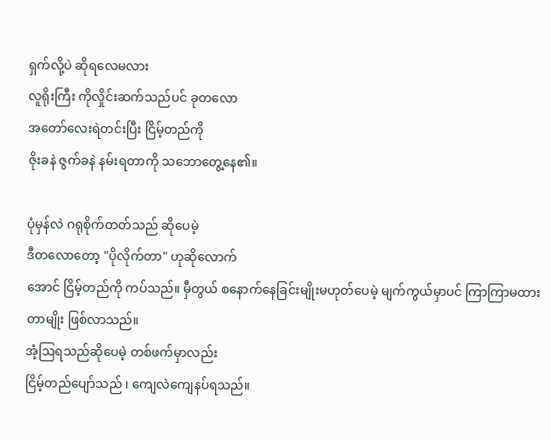ရှက်လို့ပဲ ဆိုရလေမလား
လူရိုးကြီး ကိုလှိုင်းဆက်သည်ပင် ခုတလော
အတော်လေးရဲတင်းပြီး ငြိမ့်တည်ကို
ဇိုးခနဲ ဇွက်ခနဲ နမ်းရတာကို သဘောတွေ့နေ၏။

ပုံမှန်လဲ ဂရုစိုက်တတ်သည် ဆိုပေမဲ့
ဒီတလောတော့ "ပိုလိုက်တာ" ဟုဆိုလောက်
အောင် ငြိမ့်တည်ကို ကပ်သည်။ မှီတွယ် စနောက်နေခြင်းမျိုးမဟုတ်ပေမဲ့ မျက်ကွယ်မှာပင် ကြာကြာမထားတာမျိုး ဖြစ်လာသည်။
အံ့ဩရသည်ဆိုပေမဲ့ တစ်ဖက်မှာလည်း
ငြိမ့်တည်ပျော်သည် ၊ ကျေလဲကျေနပ်ရသည်။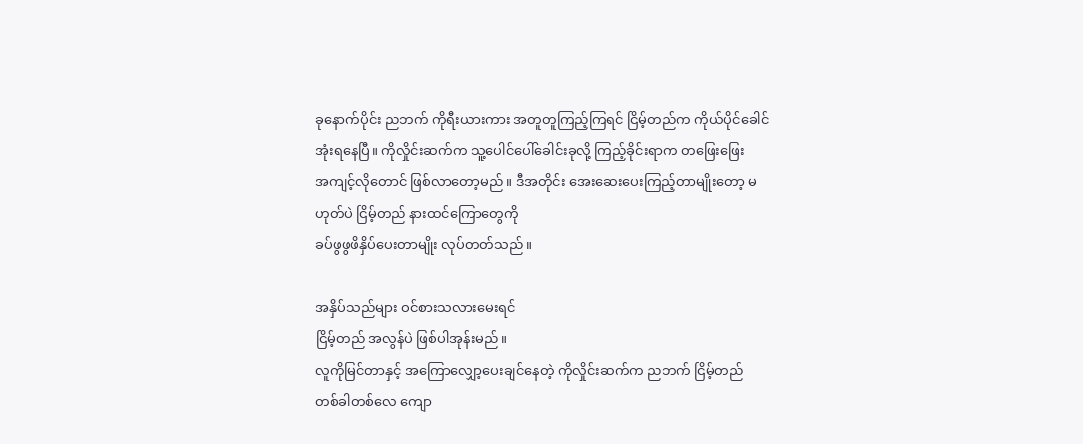ခုနောက်ပိုင်း ညဘက် ကိုရီးယားကား အတူတူကြည့်ကြရင် ငြိမ့်တည်က ကိုယ်ပိုင်ခေါင်အုံးရနေပြီ။ ကိုလှိုင်းဆက်က သူ့ပေါင်ပေါ်ခေါင်းခုလို့ ကြည့်ခိုင်းရာက တဖြေးဖြေး
အကျင့်လိုတောင် ဖြစ်လာတော့မည်။ ဒီအတိုင်း အေးဆေးပေးကြည့်တာမျိုးတော့ မဟုတ်ပဲ ငြိမ့်တည် နားထင်ကြောတွေကို
ခပ်ဖွဖွဖိနှိပ်ပေးတာမျိုး လုပ်တတ်သည်။

အနှိပ်သည်များ ဝင်စားသလားမေးရင်
ငြိမ့်တည် အလွန်ပဲ ဖြစ်ပါအုန်းမည်။
လူကိုမြင်တာနှင့် အကြောလျှော့ပေးချင်နေတဲ့ ကိုလှိုင်းဆက်က ညဘက် ငြိမ့်တည်
တစ်ခါတစ်လေ ကျော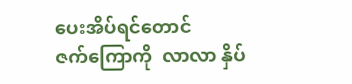ပေးအိပ်ရင်တောင်
ဇက်ကြောကို  လာလာ နှိပ်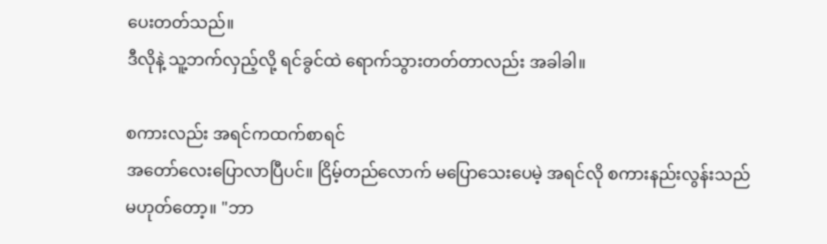ပေးတတ်သည်။
ဒီလိုနဲ့ သူ့ဘက်လှည့်လို့ ရင်ခွင်ထဲ ရောက်သွားတတ်တာလည်း အခါခါ။

စကားလည်း အရင်ကထက်စာရင်
အတော်လေးပြောလာပြီပင်။ ငြိမ့်တည်လောက် မပြောသေးပေမဲ့ အရင်လို စကားနည်းလွန်းသည် မဟုတ်တော့။ "ဘာ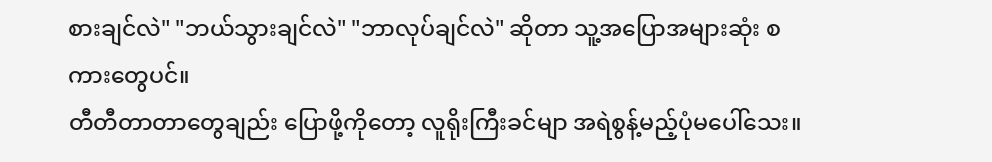စားချင်လဲ" "ဘယ်သွားချင်လဲ" "ဘာလုပ်ချင်လဲ" ဆိုတာ သူ့အပြောအများဆုံး စကားတွေပင်။
တီတီတာတာတွေချည်း ပြောဖို့ကိုတော့ လူရိုးကြီးခင်မျာ အရဲစွန့်မည့်ပုံမပေါ်သေး။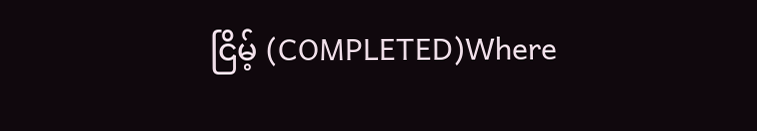ငြိမ့် (COMPLETED)Where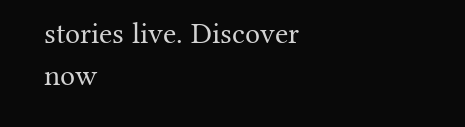stories live. Discover now